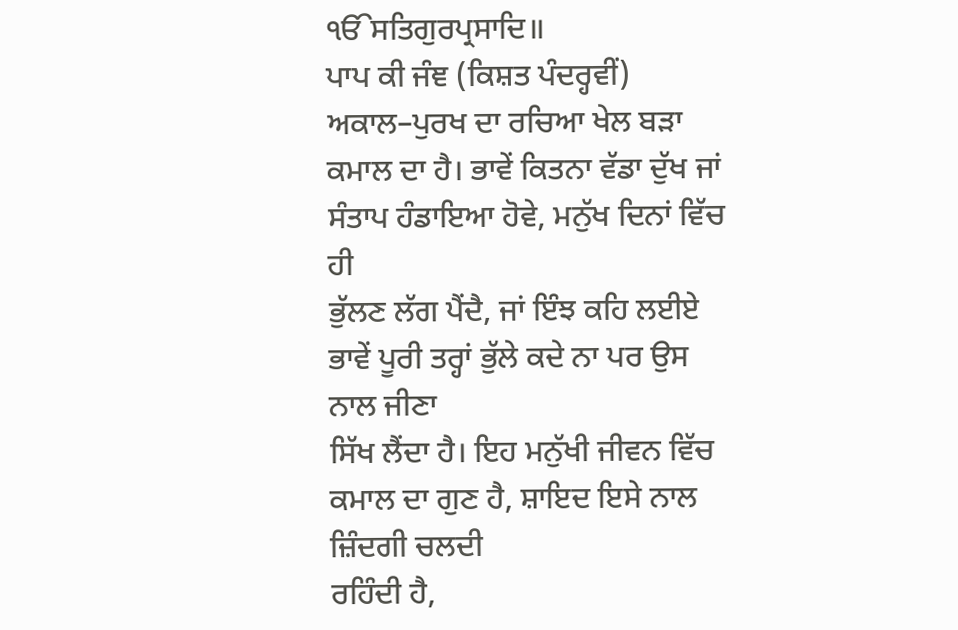ੴਸਤਿਗੁਰਪ੍ਰਸਾਦਿ॥
ਪਾਪ ਕੀ ਜੰਞ (ਕਿਸ਼ਤ ਪੰਦਰ੍ਹਵੀਂ)
ਅਕਾਲ–ਪੁਰਖ ਦਾ ਰਚਿਆ ਖੇਲ ਬੜਾ
ਕਮਾਲ ਦਾ ਹੈ। ਭਾਵੇਂ ਕਿਤਨਾ ਵੱਡਾ ਦੁੱਖ ਜਾਂ ਸੰਤਾਪ ਹੰਡਾਇਆ ਹੋਵੇ, ਮਨੁੱਖ ਦਿਨਾਂ ਵਿੱਚ ਹੀ
ਭੁੱਲਣ ਲੱਗ ਪੈਂਦੈ, ਜਾਂ ਇੰਝ ਕਹਿ ਲਈਏ ਭਾਵੇਂ ਪੂਰੀ ਤਰ੍ਹਾਂ ਭੁੱਲੇ ਕਦੇ ਨਾ ਪਰ ਉਸ ਨਾਲ ਜੀਣਾ
ਸਿੱਖ ਲੈਂਦਾ ਹੈ। ਇਹ ਮਨੁੱਖੀ ਜੀਵਨ ਵਿੱਚ ਕਮਾਲ ਦਾ ਗੁਣ ਹੈ, ਸ਼ਾਇਦ ਇਸੇ ਨਾਲ ਜ਼ਿੰਦਗੀ ਚਲਦੀ
ਰਹਿੰਦੀ ਹੈ,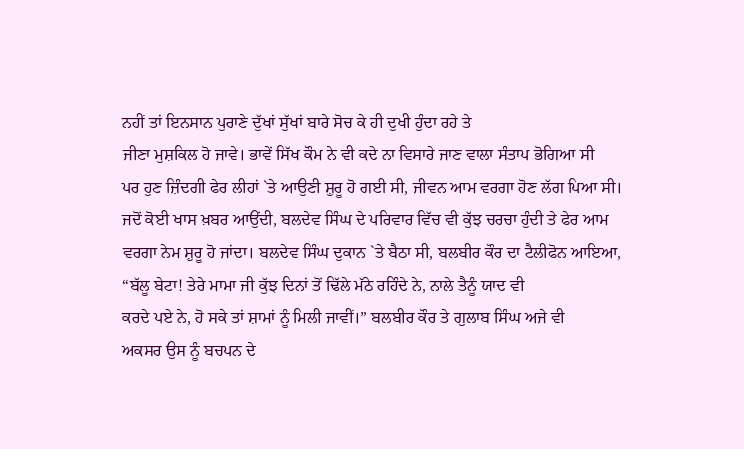ਨਹੀਂ ਤਾਂ ਇਨਸਾਨ ਪੁਰਾਣੇ ਦੁੱਖਾਂ ਸੁੱਖਾਂ ਬਾਰੇ ਸੋਚ ਕੇ ਹੀ ਦੁਖੀ ਹੁੰਦਾ ਰਹੇ ਤੇ
ਜੀਣਾ ਮੁਸ਼ਕਿਲ ਹੋ ਜਾਵੇ। ਭਾਵੇਂ ਸਿੱਖ ਕੌਮ ਨੇ ਵੀ ਕਦੇ ਨਾ ਵਿਸਾਰੇ ਜਾਣ ਵਾਲਾ ਸੰਤਾਪ ਭੋਗਿਆ ਸੀ
ਪਰ ਹੁਣ ਜ਼ਿੰਦਗੀ ਫੇਰ ਲੀਹਾਂ `ਤੇ ਆਉਣੀ ਸ਼ੁਰੂ ਹੋ ਗਈ ਸੀ, ਜੀਵਨ ਆਮ ਵਰਗਾ ਹੋਣ ਲੱਗ ਪਿਆ ਸੀ।
ਜਦੋਂ ਕੋਈ ਖਾਸ ਖ਼ਬਰ ਆਉਂਦੀ, ਬਲਦੇਵ ਸਿੰਘ ਦੇ ਪਰਿਵਾਰ ਵਿੱਚ ਵੀ ਕੁੱਝ ਚਰਚਾ ਹੁੰਦੀ ਤੇ ਫੇਰ ਆਮ
ਵਰਗਾ ਨੇਮ ਸ਼ੁਰੂ ਹੋ ਜਾਂਦਾ। ਬਲਦੇਵ ਸਿੰਘ ਦੁਕਾਨ `ਤੇ ਬੈਠਾ ਸੀ, ਬਲਬੀਰ ਕੌਰ ਦਾ ਟੈਲੀਫੋਨ ਆਇਆ,
“ਬੱਲੂ ਬੇਟਾ! ਤੇਰੇ ਮਾਮਾ ਜੀ ਕੁੱਝ ਦਿਨਾਂ ਤੋਂ ਢਿੱਲੇ ਮੱਠੇ ਰਹਿੰਦੇ ਨੇ, ਨਾਲੇ ਤੈਨੂੰ ਯਾਦ ਵੀ
ਕਰਦੇ ਪਏ ਨੇ, ਹੋ ਸਕੇ ਤਾਂ ਸ਼ਾਮਾਂ ਨੂੰ ਮਿਲੀ ਜਾਵੀਂ।” ਬਲਬੀਰ ਕੌਰ ਤੇ ਗੁਲਾਬ ਸਿੰਘ ਅਜੇ ਵੀ
ਅਕਸਰ ਉਸ ਨੂੰ ਬਚਪਨ ਦੇ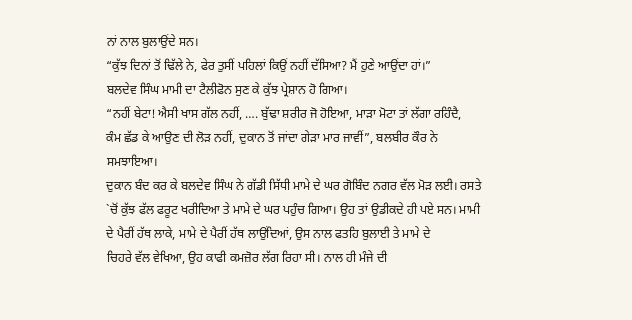ਨਾਂ ਨਾਲ ਬੁਲਾਉਂਦੇ ਸਨ।
“ਕੁੱਝ ਦਿਨਾਂ ਤੋਂ ਢਿੱਲੇ ਨੇ, ਫੇਰ ਤੁਸੀਂ ਪਹਿਲਾਂ ਕਿਉਂ ਨਹੀਂ ਦੱਸਿਆ? ਮੈਂ ਹੁਣੇ ਆਉਂਦਾ ਹਾਂ।”
ਬਲਦੇਵ ਸਿੰਘ ਮਾਮੀ ਦਾ ਟੈਲੀਫੋਨ ਸੁਣ ਕੇ ਕੁੱਝ ਪ੍ਰੇਸ਼ਾਨ ਹੋ ਗਿਆ।
“ਨਹੀਂ ਬੇਟਾ! ਐਸੀ ਖਾਸ ਗੱਲ ਨਹੀਂ, …. ਬੁੱਢਾ ਸ਼ਰੀਰ ਜੋ ਹੋਇਆ, ਮਾੜਾ ਮੋਟਾ ਤਾਂ ਲੱਗਾ ਰਹਿੰਦੈ,
ਕੰਮ ਛੱਡ ਕੇ ਆਉਣ ਦੀ ਲੋੜ ਨਹੀਂ, ਦੁਕਾਨ ਤੋਂ ਜਾਂਦਾ ਗੇੜਾ ਮਾਰ ਜਾਵੀਂ”, ਬਲਬੀਰ ਕੌਰ ਨੇ
ਸਮਝਾਇਆ।
ਦੁਕਾਨ ਬੰਦ ਕਰ ਕੇ ਬਲਦੇਵ ਸਿੰਘ ਨੇ ਗੱਡੀ ਸਿੱਧੀ ਮਾਮੇ ਦੇ ਘਰ ਗੋਬਿੰਦ ਨਗਰ ਵੱਲ ਮੋੜ ਲਈ। ਰਸਤੇ
`ਚੋਂ ਕੁੱਝ ਫੱਲ ਫਰੂਟ ਖਰੀਦਿਆ ਤੇ ਮਾਮੇ ਦੇ ਘਰ ਪਹੁੰਚ ਗਿਆ। ਉਹ ਤਾਂ ਉਡੀਕਦੇ ਹੀ ਪਏ ਸਨ। ਮਾਮੀ
ਦੇ ਪੈਰੀਂ ਹੱਥ ਲਾਕੇ, ਮਾਮੇ ਦੇ ਪੈਰੀਂ ਹੱਥ ਲਾਉਂਦਿਆਂ, ਉਸ ਨਾਲ ਫਤਹਿ ਬੁਲਾਈ ਤੇ ਮਾਮੇ ਦੇ
ਚਿਹਰੇ ਵੱਲ ਵੇਖਿਆ, ਉਹ ਕਾਫੀ ਕਮਜ਼ੋਰ ਲੱਗ ਰਿਹਾ ਸੀ। ਨਾਲ ਹੀ ਮੰਜੇ ਦੀ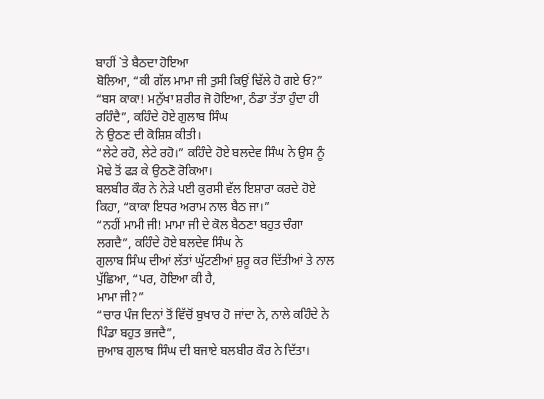ਬਾਹੀਂ `ਤੇ ਬੈਠਦਾ ਹੋਇਆ
ਬੋਲਿਆ, “ਕੀ ਗੱਲ ਮਾਮਾ ਜੀ ਤੁਸੀ ਕਿਉਂ ਢਿੱਲੇ ਹੋ ਗਏ ਓ?”
“ਬਸ ਕਾਕਾ! ਮਨੁੱਖਾ ਸ਼ਰੀਰ ਜੋ ਹੋਇਆ, ਠੰਡਾ ਤੱਤਾ ਹੁੰਦਾ ਹੀ ਰਹਿੰਦੈ”, ਕਹਿੰਦੇ ਹੋਏ ਗੁਲਾਬ ਸਿੰਘ
ਨੇ ਉਠਣ ਦੀ ਕੋਸ਼ਿਸ਼ ਕੀਤੀ।
“ਲੇਟੇ ਰਹੋ, ਲੇਟੇ ਰਹੋ।” ਕਹਿੰਦੇ ਹੋਏ ਬਲਦੇਵ ਸਿੰਘ ਨੇ ਉਸ ਨੂੰ ਮੋਢੇ ਤੋਂ ਫੜ ਕੇ ਉਠਣੋ ਰੋਕਿਆ।
ਬਲਬੀਰ ਕੌਰ ਨੇ ਨੇੜੇ ਪਈ ਕੁਰਸੀ ਵੱਲ ਇਸ਼ਾਰਾ ਕਰਦੇ ਹੋਏ ਕਿਹਾ, “ਕਾਕਾ ਇਧਰ ਅਰਾਮ ਨਾਲ ਬੈਠ ਜਾ।”
“ਨਹੀਂ ਮਾਮੀ ਜੀ! ਮਾਮਾ ਜੀ ਦੇ ਕੋਲ ਬੈਠਣਾ ਬਹੁਤ ਚੰਗਾ ਲਗਦੈ”, ਕਹਿੰਦੇ ਹੋਏ ਬਲਦੇਵ ਸਿੰਘ ਨੇ
ਗੁਲਾਬ ਸਿੰਘ ਦੀਆਂ ਲੱਤਾਂ ਘੁੱਟਣੀਆਂ ਸ਼ੁਰੂ ਕਰ ਦਿੱਤੀਆਂ ਤੇ ਨਾਲ ਪੁੱਛਿਆ, “ਪਰ, ਹੋਇਆ ਕੀ ਹੈ,
ਮਾਮਾ ਜੀ?”
“ਚਾਰ ਪੰਜ ਦਿਨਾਂ ਤੋਂ ਵਿੱਚੋਂ ਬੁਖਾਰ ਹੋ ਜਾਂਦਾ ਨੇ, ਨਾਲੇ ਕਹਿੰਦੇ ਨੇ ਪਿੰਡਾ ਬਹੁਤ ਭਜਦੈ”,
ਜੁਆਬ ਗੁਲਾਬ ਸਿੰਘ ਦੀ ਬਜਾਏ ਬਲਬੀਰ ਕੌਰ ਨੇ ਦਿੱਤਾ।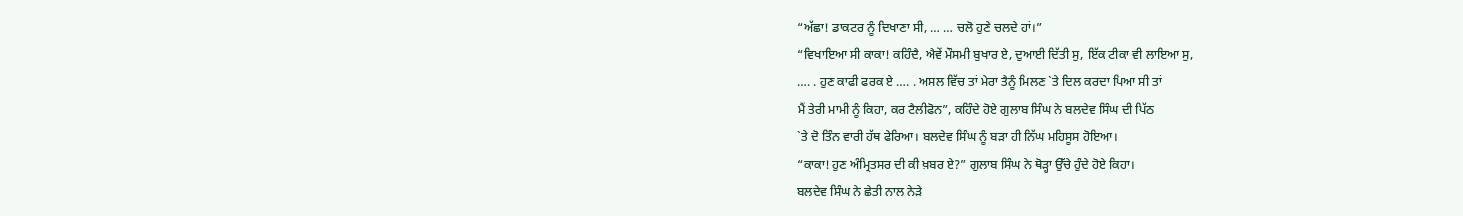“ਅੱਛਾ! ਡਾਕਟਰ ਨੂੰ ਦਿਖਾਣਾ ਸੀ, … … ਚਲੋ ਹੁਣੇ ਚਲਦੇ ਹਾਂ।”
“ਵਿਖਾਇਆ ਸੀ ਕਾਕਾ! ਕਹਿੰਦੈ, ਐਵੇਂ ਮੌਸਮੀ ਬੁਖਾਰ ਏ, ਦੁਆਈ ਦਿੱਤੀ ਸੁ, ਇੱਕ ਟੀਕਾ ਵੀ ਲਾਇਆ ਸੁ,
…. . ਹੁਣ ਕਾਫੀ ਫਰਕ ਏ …. . ਅਸਲ ਵਿੱਚ ਤਾਂ ਮੇਰਾ ਤੈਨੂੰ ਮਿਲਣ `ਤੇ ਦਿਲ ਕਰਦਾ ਪਿਆ ਸੀ ਤਾਂ
ਮੈਂ ਤੇਰੀ ਮਾਮੀ ਨੂੰ ਕਿਹਾ, ਕਰ ਟੈਲੀਫੋਨ”, ਕਹਿੰਦੇ ਹੋਏ ਗੁਲਾਬ ਸਿੰਘ ਨੇ ਬਲਦੇਵ ਸਿੰਘ ਦੀ ਪਿੱਠ
`ਤੇ ਦੋ ਤਿੰਨ ਵਾਰੀ ਹੱਥ ਫੇਰਿਆ। ਬਲਦੇਵ ਸਿੰਘ ਨੂੰ ਬੜਾ ਹੀ ਨਿੱਘ ਮਹਿਸੂਸ ਹੋਇਆ।
“ਕਾਕਾ! ਹੁਣ ਅੰਮ੍ਰਿਤਸਰ ਦੀ ਕੀ ਖ਼ਬਰ ਏ?” ਗੁਲਾਬ ਸਿੰਘ ਨੇ ਥੋੜ੍ਹਾ ਉੱਚੇ ਹੁੰਦੇ ਹੋਏ ਕਿਹਾ।
ਬਲਦੇਵ ਸਿੰਘ ਨੇ ਛੇਤੀ ਨਾਲ ਨੇੜੇ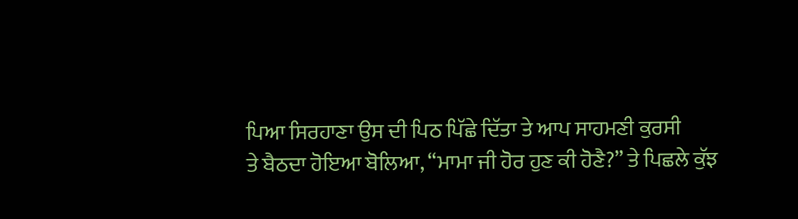ਪਿਆ ਸਿਰਹਾਣਾ ਉਸ ਦੀ ਪਿਠ ਪਿੱਛੇ ਦਿੱਤਾ ਤੇ ਆਪ ਸਾਹਮਣੀ ਕੁਰਸੀ
ਤੇ ਬੈਠਦਾ ਹੋਇਆ ਬੋਲਿਆ, “ਮਾਮਾ ਜੀ ਹੋਰ ਹੁਣ ਕੀ ਹੋਣੈ?” ਤੇ ਪਿਛਲੇ ਕੁੱਝ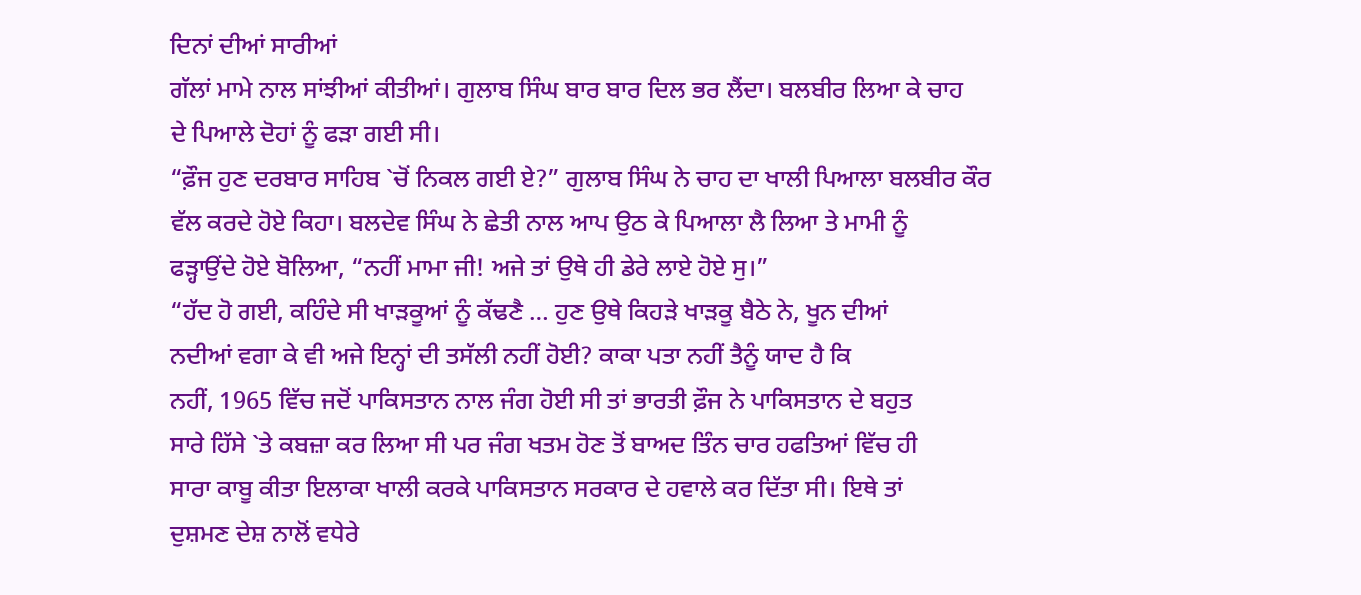ਦਿਨਾਂ ਦੀਆਂ ਸਾਰੀਆਂ
ਗੱਲਾਂ ਮਾਮੇ ਨਾਲ ਸਾਂਝੀਆਂ ਕੀਤੀਆਂ। ਗੁਲਾਬ ਸਿੰਘ ਬਾਰ ਬਾਰ ਦਿਲ ਭਰ ਲੈਂਦਾ। ਬਲਬੀਰ ਲਿਆ ਕੇ ਚਾਹ
ਦੇ ਪਿਆਲੇ ਦੋਹਾਂ ਨੂੰ ਫੜਾ ਗਈ ਸੀ।
“ਫ਼ੌਜ ਹੁਣ ਦਰਬਾਰ ਸਾਹਿਬ `ਚੋਂ ਨਿਕਲ ਗਈ ਏ?” ਗੁਲਾਬ ਸਿੰਘ ਨੇ ਚਾਹ ਦਾ ਖਾਲੀ ਪਿਆਲਾ ਬਲਬੀਰ ਕੌਰ
ਵੱਲ ਕਰਦੇ ਹੋਏ ਕਿਹਾ। ਬਲਦੇਵ ਸਿੰਘ ਨੇ ਛੇਤੀ ਨਾਲ ਆਪ ਉਠ ਕੇ ਪਿਆਲਾ ਲੈ ਲਿਆ ਤੇ ਮਾਮੀ ਨੂੰ
ਫੜ੍ਹਾਉਂਦੇ ਹੋਏ ਬੋਲਿਆ, “ਨਹੀਂ ਮਾਮਾ ਜੀ! ਅਜੇ ਤਾਂ ਉਥੇ ਹੀ ਡੇਰੇ ਲਾਏ ਹੋਏ ਸੁ।”
“ਹੱਦ ਹੋ ਗਈ, ਕਹਿੰਦੇ ਸੀ ਖਾੜਕੂਆਂ ਨੂੰ ਕੱਢਣੈ … ਹੁਣ ਉਥੇ ਕਿਹੜੇ ਖਾੜਕੂ ਬੈਠੇ ਨੇ, ਖੂਨ ਦੀਆਂ
ਨਦੀਆਂ ਵਗਾ ਕੇ ਵੀ ਅਜੇ ਇਨ੍ਹਾਂ ਦੀ ਤਸੱਲੀ ਨਹੀਂ ਹੋਈ? ਕਾਕਾ ਪਤਾ ਨਹੀਂ ਤੈਨੂੰ ਯਾਦ ਹੈ ਕਿ
ਨਹੀਂ, 1965 ਵਿੱਚ ਜਦੋਂ ਪਾਕਿਸਤਾਨ ਨਾਲ ਜੰਗ ਹੋਈ ਸੀ ਤਾਂ ਭਾਰਤੀ ਫ਼ੌਜ ਨੇ ਪਾਕਿਸਤਾਨ ਦੇ ਬਹੁਤ
ਸਾਰੇ ਹਿੱਸੇ `ਤੇ ਕਬਜ਼ਾ ਕਰ ਲਿਆ ਸੀ ਪਰ ਜੰਗ ਖਤਮ ਹੋਣ ਤੋਂ ਬਾਅਦ ਤਿੰਨ ਚਾਰ ਹਫਤਿਆਂ ਵਿੱਚ ਹੀ
ਸਾਰਾ ਕਾਬੂ ਕੀਤਾ ਇਲਾਕਾ ਖਾਲੀ ਕਰਕੇ ਪਾਕਿਸਤਾਨ ਸਰਕਾਰ ਦੇ ਹਵਾਲੇ ਕਰ ਦਿੱਤਾ ਸੀ। ਇਥੇ ਤਾਂ
ਦੁਸ਼ਮਣ ਦੇਸ਼ ਨਾਲੋਂ ਵਧੇਰੇ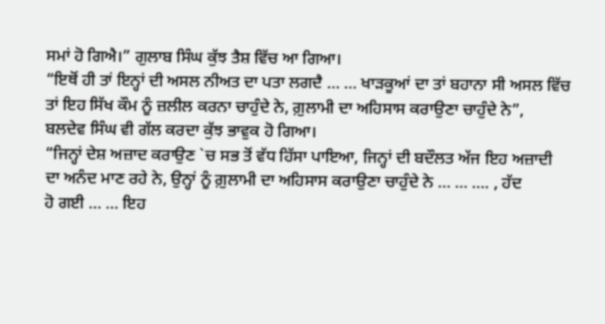ਸਮਾਂ ਹੋ ਗਿਐ।” ਗੁਲਾਬ ਸਿੰਘ ਕੁੱਝ ਤੈਸ਼ ਵਿੱਚ ਆ ਗਿਆ।
“ਇਥੋਂ ਹੀ ਤਾਂ ਇਨ੍ਹਾਂ ਦੀ ਅਸਲ ਨੀਅਤ ਦਾ ਪਤਾ ਲਗਦੈ … … ਖਾੜਕੂਆਂ ਦਾ ਤਾਂ ਬਹਾਨਾ ਸੀ ਅਸਲ ਵਿੱਚ
ਤਾਂ ਇਹ ਸਿੱਖ ਕੌਮ ਨੂੰ ਜ਼ਲੀਲ ਕਰਨਾ ਚਾਹੁੰਦੇ ਨੇ, ਗ਼ੁਲਾਮੀ ਦਾ ਅਹਿਸਾਸ ਕਰਾਉਣਾ ਚਾਹੁੰਦੇ ਨੇ”,
ਬਲਦੇਵ ਸਿੰਘ ਵੀ ਗੱਲ ਕਰਦਾ ਕੁੱਝ ਭਾਵੁਕ ਹੋ ਗਿਆ।
“ਜਿਨ੍ਹਾਂ ਦੇਸ਼ ਅਜ਼ਾਦ ਕਰਾਉਣ `ਚ ਸਭ ਤੋਂ ਵੱਧ ਹਿੱਸਾ ਪਾਇਆ, ਜਿਨ੍ਹਾਂ ਦੀ ਬਦੌਲਤ ਅੱਜ ਇਹ ਅਜ਼ਾਦੀ
ਦਾ ਅਨੰਦ ਮਾਣ ਰਹੇ ਨੇ, ਉਨ੍ਹਾਂ ਨੂੰ ਗ਼ੁਲਾਮੀ ਦਾ ਅਹਿਸਾਸ ਕਰਾਉਣਾ ਚਾਹੁੰਦੇ ਨੇ … … …. , ਹੱਦ
ਹੋ ਗਈ … … ਇਹ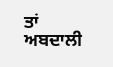ਤਾਂ ਅਬਦਾਲੀ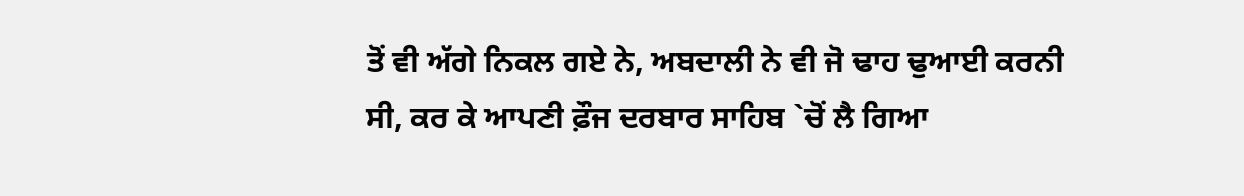ਤੋਂ ਵੀ ਅੱਗੇ ਨਿਕਲ ਗਏ ਨੇ, ਅਬਦਾਲੀ ਨੇ ਵੀ ਜੋ ਢਾਹ ਢੁਆਈ ਕਰਨੀ
ਸੀ, ਕਰ ਕੇ ਆਪਣੀ ਫ਼ੌਜ ਦਰਬਾਰ ਸਾਹਿਬ `ਚੋਂ ਲੈ ਗਿਆ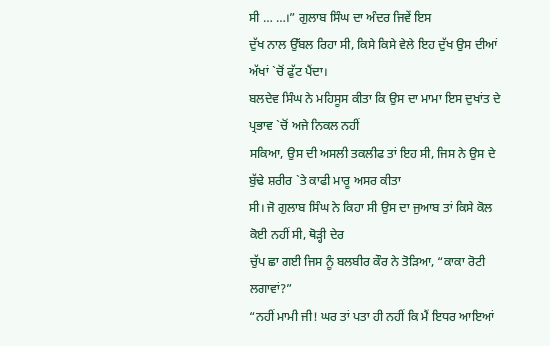ਸੀ … …।” ਗੁਲਾਬ ਸਿੰਘ ਦਾ ਅੰਦਰ ਜਿਵੇਂ ਇਸ
ਦੁੱਖ ਨਾਲ ਉੱਬਲ ਰਿਹਾ ਸੀ, ਕਿਸੇ ਕਿਸੇ ਵੇਲੇ ਇਹ ਦੁੱਖ ਉਸ ਦੀਆਂ ਅੱਖਾਂ `ਚੋਂ ਫੁੱਟ ਪੈਂਦਾ।
ਬਲਦੇਵ ਸਿੰਘ ਨੇ ਮਹਿਸੂਸ ਕੀਤਾ ਕਿ ਉਸ ਦਾ ਮਾਮਾ ਇਸ ਦੁਖਾਂਤ ਦੇ ਪ੍ਰਭਾਵ `ਚੋਂ ਅਜੇ ਨਿਕਲ ਨਹੀਂ
ਸਕਿਆ, ਉਸ ਦੀ ਅਸਲੀ ਤਕਲੀਫ ਤਾਂ ਇਹ ਸੀ, ਜਿਸ ਨੇ ਉਸ ਦੇ ਬੁੱਢੇ ਸ਼ਰੀਰ `ਤੇ ਕਾਫੀ ਮਾਰੂ ਅਸਰ ਕੀਤਾ
ਸੀ। ਜੋ ਗੁਲਾਬ ਸਿੰਘ ਨੇ ਕਿਹਾ ਸੀ ਉਸ ਦਾ ਜੁਆਬ ਤਾਂ ਕਿਸੇ ਕੋਲ ਕੋਈ ਨਹੀਂ ਸੀ, ਥੋੜ੍ਹੀ ਦੇਰ
ਚੁੱਪ ਛਾ ਗਈ ਜਿਸ ਨੂੰ ਬਲਬੀਰ ਕੌਰ ਨੇ ਤੋੜਿਆ, “ਕਾਕਾ ਰੋਟੀ ਲਗਾਵਾਂ?”
“ਨਹੀਂ ਮਾਮੀ ਜੀ! ਘਰ ਤਾਂ ਪਤਾ ਹੀ ਨਹੀਂ ਕਿ ਮੈਂ ਇਧਰ ਆਇਆਂ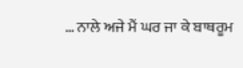… ਨਾਲੇ ਅਜੇ ਮੈਂ ਘਰ ਜਾ ਕੇ ਬਾਥਰੂਮ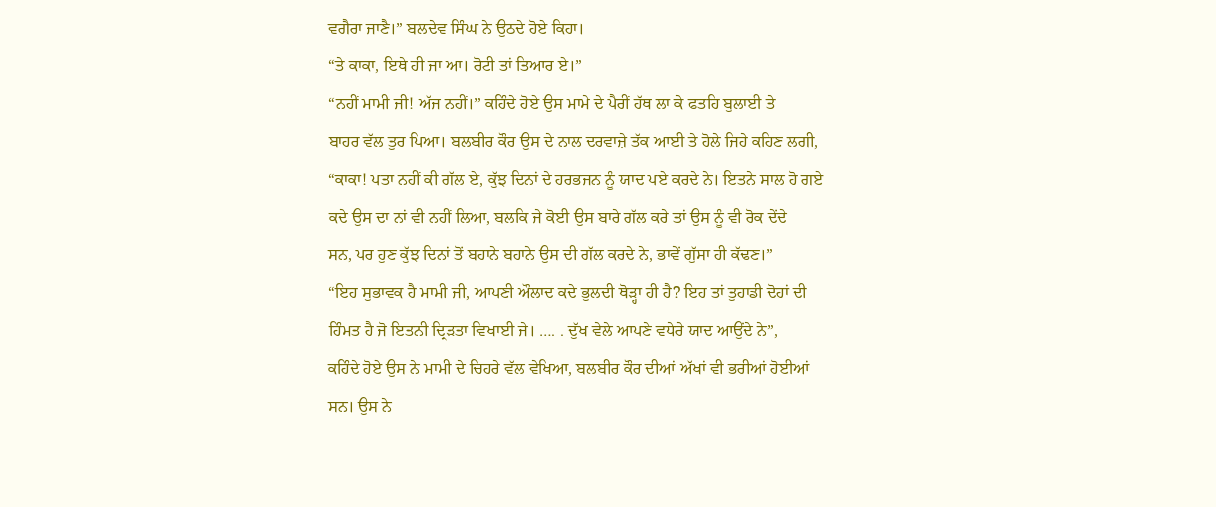ਵਗੈਰਾ ਜਾਣੈ।” ਬਲਦੇਵ ਸਿੰਘ ਨੇ ਉਠਦੇ ਹੋਏ ਕਿਹਾ।
“ਤੇ ਕਾਕਾ, ਇਥੇ ਹੀ ਜਾ ਆ। ਰੋਟੀ ਤਾਂ ਤਿਆਰ ਏ।”
“ਨਹੀਂ ਮਾਮੀ ਜੀ! ਅੱਜ ਨਹੀਂ।” ਕਹਿੰਦੇ ਹੋਏ ਉਸ ਮਾਮੇ ਦੇ ਪੈਰੀਂ ਹੱਥ ਲਾ ਕੇ ਫਤਹਿ ਬੁਲਾਈ ਤੇ
ਬਾਹਰ ਵੱਲ ਤੁਰ ਪਿਆ। ਬਲਬੀਰ ਕੌਰ ਉਸ ਦੇ ਨਾਲ ਦਰਵਾਜ਼ੇ ਤੱਕ ਆਈ ਤੇ ਹੋਲੇ ਜਿਹੇ ਕਹਿਣ ਲਗੀ,
“ਕਾਕਾ! ਪਤਾ ਨਹੀਂ ਕੀ ਗੱਲ ਏ, ਕੁੱਝ ਦਿਨਾਂ ਦੇ ਹਰਭਜਨ ਨੂੰ ਯਾਦ ਪਏ ਕਰਦੇ ਨੇ। ਇਤਨੇ ਸਾਲ ਹੋ ਗਏ
ਕਦੇ ਉਸ ਦਾ ਨਾਂ ਵੀ ਨਹੀਂ ਲਿਆ, ਬਲਕਿ ਜੇ ਕੋਈ ਉਸ ਬਾਰੇ ਗੱਲ ਕਰੇ ਤਾਂ ਉਸ ਨੂੰ ਵੀ ਰੋਕ ਦੇਂਦੇ
ਸਨ, ਪਰ ਹੁਣ ਕੁੱਝ ਦਿਨਾਂ ਤੋਂ ਬਹਾਨੇ ਬਹਾਨੇ ਉਸ ਦੀ ਗੱਲ ਕਰਦੇ ਨੇ, ਭਾਵੇਂ ਗੁੱਸਾ ਹੀ ਕੱਢਣ।”
“ਇਹ ਸੁਭਾਵਕ ਹੈ ਮਾਮੀ ਜੀ, ਆਪਣੀ ਔਲਾਦ ਕਦੇ ਭੁਲਦੀ ਥੋੜ੍ਹਾ ਹੀ ਹੈ? ਇਹ ਤਾਂ ਤੁਹਾਡੀ ਦੋਹਾਂ ਦੀ
ਹਿੰਮਤ ਹੈ ਜੋ ਇਤਨੀ ਦ੍ਰਿੜਤਾ ਵਿਖਾਈ ਜੇ। …. . ਦੁੱਖ ਵੇਲੇ ਆਪਣੇ ਵਧੇਰੇ ਯਾਦ ਆਉਂਦੇ ਨੇ”,
ਕਹਿੰਦੇ ਹੋਏ ਉਸ ਨੇ ਮਾਮੀ ਦੇ ਚਿਹਰੇ ਵੱਲ ਵੇਖਿਆ, ਬਲਬੀਰ ਕੌਰ ਦੀਆਂ ਅੱਖਾਂ ਵੀ ਭਰੀਆਂ ਹੋਈਆਂ
ਸਨ। ਉਸ ਨੇ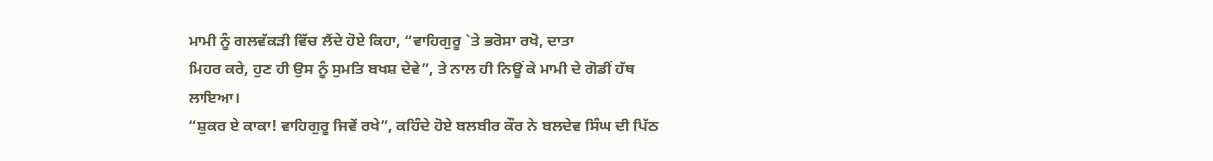ਮਾਮੀ ਨੂੰ ਗਲਵੱਕੜੀ ਵਿੱਚ ਲੈਂਦੇ ਹੋਏ ਕਿਹਾ, “ਵਾਹਿਗੁਰੂ `ਤੇ ਭਰੋਸਾ ਰਖੋ, ਦਾਤਾ
ਮਿਹਰ ਕਰੇ, ਹੁਣ ਹੀ ਉਸ ਨੂੰ ਸੁਮਤਿ ਬਖਸ਼ ਦੇਵੇ”, ਤੇ ਨਾਲ ਹੀ ਨਿਊਂ ਕੇ ਮਾਮੀ ਦੇ ਗੋਡੀਂ ਹੱਥ
ਲਾਇਆ।
“ਸ਼ੁਕਰ ਏ ਕਾਕਾ! ਵਾਹਿਗੁਰੂ ਜਿਵੇਂ ਰਖੇ”, ਕਹਿੰਦੇ ਹੋਏ ਬਲਬੀਰ ਕੌਰ ਨੇ ਬਲਦੇਵ ਸਿੰਘ ਦੀ ਪਿੱਠ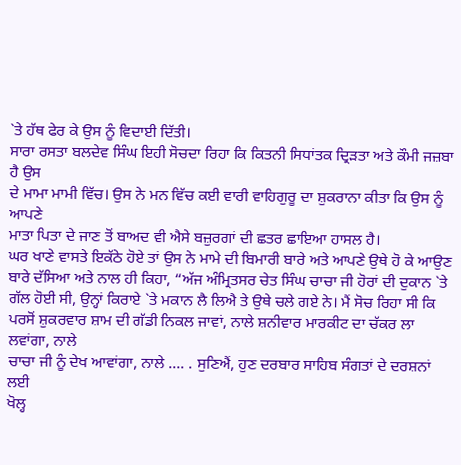`ਤੇ ਹੱਥ ਫੇਰ ਕੇ ਉਸ ਨੂੰ ਵਿਦਾਈ ਦਿੱਤੀ।
ਸਾਰਾ ਰਸਤਾ ਬਲਦੇਵ ਸਿੰਘ ਇਹੀ ਸੋਚਦਾ ਰਿਹਾ ਕਿ ਕਿਤਨੀ ਸਿਧਾਂਤਕ ਦ੍ਰਿੜਤਾ ਅਤੇ ਕੌਮੀ ਜਜ਼ਬਾ ਹੈ ਉਸ
ਦੇ ਮਾਮਾ ਮਾਮੀ ਵਿੱਚ। ਉਸ ਨੇ ਮਨ ਵਿੱਚ ਕਈ ਵਾਰੀ ਵਾਹਿਗੁਰੂ ਦਾ ਸ਼ੁਕਰਾਨਾ ਕੀਤਾ ਕਿ ਉਸ ਨੂੰ ਆਪਣੇ
ਮਾਤਾ ਪਿਤਾ ਦੇ ਜਾਣ ਤੋਂ ਬਾਅਦ ਵੀ ਐਸੇ ਬਜ਼ੁਰਗਾਂ ਦੀ ਛਤਰ ਛਾਇਆ ਹਾਸਲ ਹੈ।
ਘਰ ਖਾਣੇ ਵਾਸਤੇ ਇਕੱਠੇ ਹੋਏ ਤਾਂ ਉਸ ਨੇ ਮਾਮੇ ਦੀ ਬਿਮਾਰੀ ਬਾਰੇ ਅਤੇ ਆਪਣੇ ਉਥੇ ਹੋ ਕੇ ਆਉਣ
ਬਾਰੇ ਦੱਸਿਆ ਅਤੇ ਨਾਲ ਹੀ ਕਿਹਾ, “ਅੱਜ ਅੰਮ੍ਰਿਤਸਰ ਚੇਤ ਸਿੰਘ ਚਾਚਾ ਜੀ ਹੋਰਾਂ ਦੀ ਦੁਕਾਨ `ਤੇ
ਗੱਲ ਹੋਈ ਸੀ, ਉਨ੍ਹਾਂ ਕਿਰਾਏ `ਤੇ ਮਕਾਨ ਲੈ ਲਿਐ ਤੇ ਉਥੇ ਚਲੇ ਗਏ ਨੇ। ਮੈਂ ਸੋਚ ਰਿਹਾ ਸੀ ਕਿ
ਪਰਸੋਂ ਸ਼ੁਕਰਵਾਰ ਸ਼ਾਮ ਦੀ ਗੱਡੀ ਨਿਕਲ ਜਾਵਾਂ, ਨਾਲੇ ਸ਼ਨੀਵਾਰ ਮਾਰਕੀਟ ਦਾ ਚੱਕਰ ਲਾ ਲਵਾਂਗਾ, ਨਾਲੇ
ਚਾਚਾ ਜੀ ਨੂੰ ਦੇਖ ਆਵਾਂਗਾ, ਨਾਲੇ …. . ਸੁਣਿਐਂ, ਹੁਣ ਦਰਬਾਰ ਸਾਹਿਬ ਸੰਗਤਾਂ ਦੇ ਦਰਸ਼ਨਾਂ ਲਈ
ਖੋਲ੍ਹ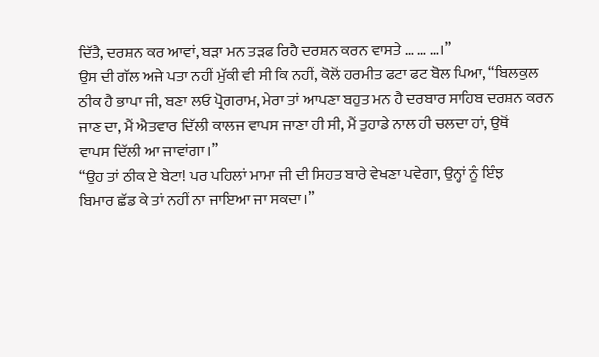ਦਿੱਤੈ, ਦਰਸ਼ਨ ਕਰ ਆਵਾਂ, ਬੜਾ ਮਨ ਤੜਫ ਰਿਹੈ ਦਰਸ਼ਨ ਕਰਨ ਵਾਸਤੇ … … …।”
ਉਸ ਦੀ ਗੱਲ ਅਜੇ ਪਤਾ ਨਹੀਂ ਮੁੱਕੀ ਵੀ ਸੀ ਕਿ ਨਹੀਂ, ਕੋਲੋਂ ਹਰਮੀਤ ਫਟਾ ਫਟ ਬੋਲ ਪਿਆ, “ਬਿਲਕੁਲ
ਠੀਕ ਹੈ ਭਾਪਾ ਜੀ, ਬਣਾ ਲਓ ਪ੍ਰੋਗਰਾਮ, ਮੇਰਾ ਤਾਂ ਆਪਣਾ ਬਹੁਤ ਮਨ ਹੈ ਦਰਬਾਰ ਸਾਹਿਬ ਦਰਸ਼ਨ ਕਰਨ
ਜਾਣ ਦਾ, ਮੈਂ ਐਤਵਾਰ ਦਿੱਲੀ ਕਾਲਜ ਵਾਪਸ ਜਾਣਾ ਹੀ ਸੀ, ਮੈਂ ਤੁਹਾਡੇ ਨਾਲ ਹੀ ਚਲਦਾ ਹਾਂ, ਉਥੋਂ
ਵਾਪਸ ਦਿੱਲੀ ਆ ਜਾਵਾਂਗਾ।”
“ਉਹ ਤਾਂ ਠੀਕ ਏ ਬੇਟਾ! ਪਰ ਪਹਿਲਾਂ ਮਾਮਾ ਜੀ ਦੀ ਸਿਹਤ ਬਾਰੇ ਵੇਖਣਾ ਪਵੇਗਾ, ਉਨ੍ਹਾਂ ਨੂੰ ਇੰਝ
ਬਿਮਾਰ ਛੱਡ ਕੇ ਤਾਂ ਨਹੀਂ ਨਾ ਜਾਇਆ ਜਾ ਸਕਦਾ।”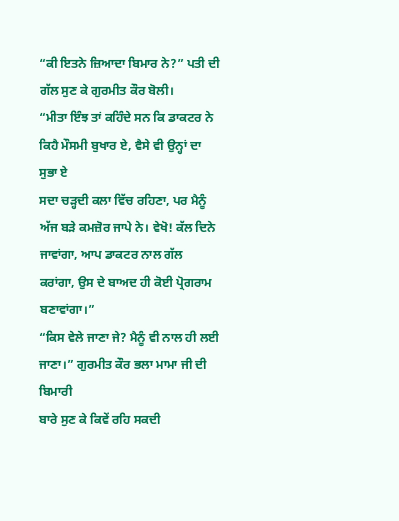“ਕੀ ਇਤਨੇ ਜ਼ਿਆਦਾ ਬਿਮਾਰ ਨੇ?” ਪਤੀ ਦੀ ਗੱਲ ਸੁਣ ਕੇ ਗੁਰਮੀਤ ਕੌਰ ਬੋਲੀ।
“ਮੀਤਾ ਇੰਝ ਤਾਂ ਕਹਿੰਦੇ ਸਨ ਕਿ ਡਾਕਟਰ ਨੇ ਕਿਹੈ ਮੌਸਮੀ ਬੁਖਾਰ ਏ, ਵੈਸੇ ਵੀ ਉਨ੍ਹਾਂ ਦਾ ਸੁਭਾ ਏ
ਸਦਾ ਚੜ੍ਹਦੀ ਕਲਾ ਵਿੱਚ ਰਹਿਣਾ, ਪਰ ਮੈਨੂੰ ਅੱਜ ਬੜੇ ਕਮਜ਼ੋਰ ਜਾਪੇ ਨੇ। ਵੇਖੋ! ਕੱਲ ਦਿਨੇ
ਜਾਵਾਂਗਾ, ਆਪ ਡਾਕਟਰ ਨਾਲ ਗੱਲ ਕਰਾਂਗਾ, ਉਸ ਦੇ ਬਾਅਦ ਹੀ ਕੋਈ ਪ੍ਰੋਗਰਾਮ ਬਣਾਵਾਂਗਾ।”
“ਕਿਸ ਵੇਲੇ ਜਾਣਾ ਜੇ? ਮੈਨੂੰ ਵੀ ਨਾਲ ਹੀ ਲਈ ਜਾਣਾ।” ਗੁਰਮੀਤ ਕੌਰ ਭਲਾ ਮਾਮਾ ਜੀ ਦੀ ਬਿਮਾਰੀ
ਬਾਰੇ ਸੁਣ ਕੇ ਕਿਵੇਂ ਰਹਿ ਸਕਦੀ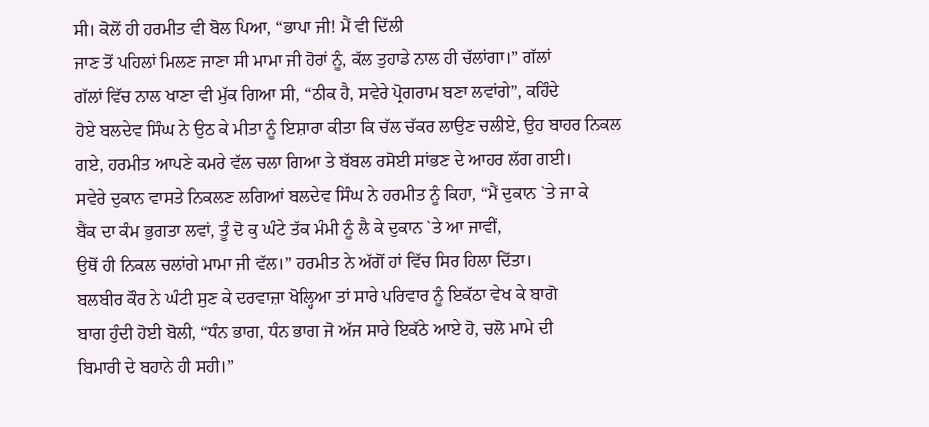ਸੀ। ਕੋਲੋਂ ਹੀ ਹਰਮੀਤ ਵੀ ਬੋਲ ਪਿਆ, “ਭਾਪਾ ਜੀ! ਮੈਂ ਵੀ ਦਿੱਲੀ
ਜਾਣ ਤੋਂ ਪਹਿਲਾਂ ਮਿਲਣ ਜਾਣਾ ਸੀ ਮਾਮਾ ਜੀ ਹੋਰਾਂ ਨੂੰ, ਕੱਲ ਤੁਹਾਡੇ ਨਾਲ ਹੀ ਚੱਲਾਂਗਾ।” ਗੱਲਾਂ
ਗੱਲਾਂ ਵਿੱਚ ਨਾਲ ਖਾਣਾ ਵੀ ਮੁੱਕ ਗਿਆ ਸੀ, “ਠੀਕ ਹੈ, ਸਵੇਰੇ ਪ੍ਰੋਗਰਾਮ ਬਣਾ ਲਵਾਂਗੇ”, ਕਹਿੰਦੇ
ਹੋਏ ਬਲਦੇਵ ਸਿੰਘ ਨੇ ਉਠ ਕੇ ਮੀਤਾ ਨੂੰ ਇਸ਼ਾਰਾ ਕੀਤਾ ਕਿ ਚੱਲ ਚੱਕਰ ਲਾਉਣ ਚਲੀਏ, ਉਹ ਬਾਹਰ ਨਿਕਲ
ਗਏ, ਹਰਮੀਤ ਆਪਣੇ ਕਮਰੇ ਵੱਲ ਚਲਾ ਗਿਆ ਤੇ ਬੱਬਲ ਰਸੋਈ ਸਾਂਭਣ ਦੇ ਆਹਰ ਲੱਗ ਗਈ।
ਸਵੇਰੇ ਦੁਕਾਨ ਵਾਸਤੇ ਨਿਕਲਣ ਲਗਿਆਂ ਬਲਦੇਵ ਸਿੰਘ ਨੇ ਹਰਮੀਤ ਨੂੰ ਕਿਹਾ, “ਮੈਂ ਦੁਕਾਨ `ਤੇ ਜਾ ਕੇ
ਬੈਂਕ ਦਾ ਕੰਮ ਭੁਗਤਾ ਲਵਾਂ, ਤੂੰ ਦੋ ਕੁ ਘੰਟੇ ਤੱਕ ਮੰਮੀ ਨੂੰ ਲੈ ਕੇ ਦੁਕਾਨ `ਤੇ ਆ ਜਾਵੀਂ,
ਉਥੋਂ ਹੀ ਨਿਕਲ ਚਲਾਂਗੇ ਮਾਮਾ ਜੀ ਵੱਲ।” ਹਰਮੀਤ ਨੇ ਅੱਗੋਂ ਹਾਂ ਵਿੱਚ ਸਿਰ ਹਿਲਾ ਦਿੱਤਾ।
ਬਲਬੀਰ ਕੌਰ ਨੇ ਘੰਟੀ ਸੁਣ ਕੇ ਦਰਵਾਜ਼ਾ ਖੋਲ੍ਹਿਆ ਤਾਂ ਸਾਰੇ ਪਰਿਵਾਰ ਨੂੰ ਇਕੱਠਾ ਵੇਖ ਕੇ ਬਾਗੋ
ਬਾਗ ਹੁੰਦੀ ਹੋਈ ਬੋਲੀ, “ਧੰਨ ਭਾਗ, ਧੰਨ ਭਾਗ ਜੋ ਅੱਜ ਸਾਰੇ ਇਕੱਠੇ ਆਏ ਹੋ, ਚਲੋ ਮਾਮੇ ਦੀ
ਬਿਮਾਰੀ ਦੇ ਬਹਾਨੇ ਹੀ ਸਹੀ।”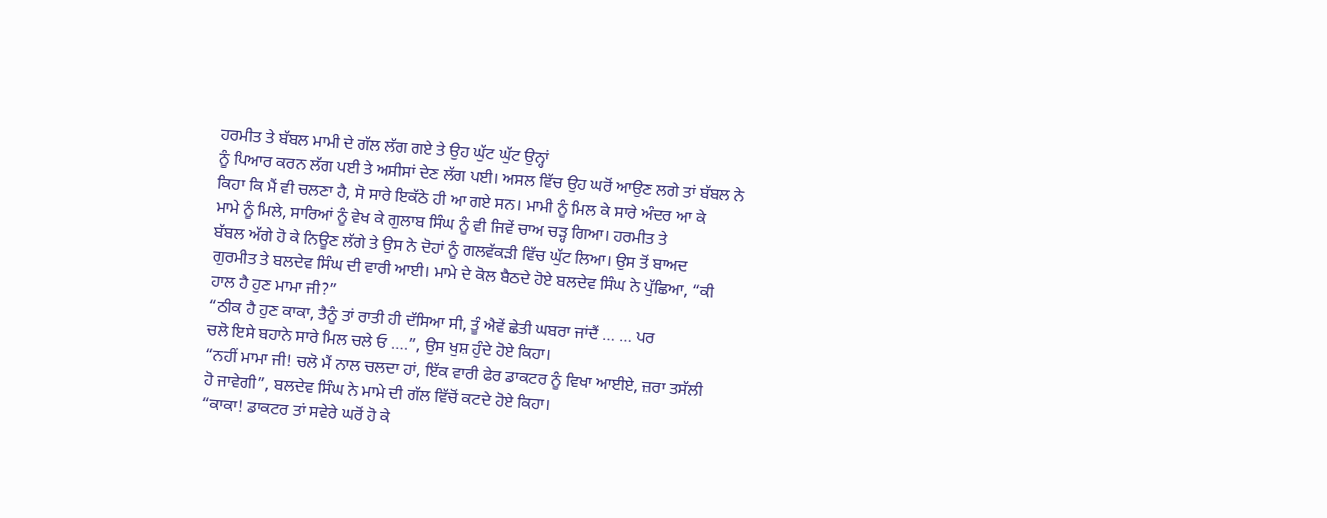ਹਰਮੀਤ ਤੇ ਬੱਬਲ ਮਾਮੀ ਦੇ ਗੱਲ ਲੱਗ ਗਏ ਤੇ ਉਹ ਘੁੱਟ ਘੁੱਟ ਉਨ੍ਹਾਂ
ਨੂੰ ਪਿਆਰ ਕਰਨ ਲੱਗ ਪਈ ਤੇ ਅਸੀਸਾਂ ਦੇਣ ਲੱਗ ਪਈ। ਅਸਲ ਵਿੱਚ ਉਹ ਘਰੋਂ ਆਉਣ ਲਗੇ ਤਾਂ ਬੱਬਲ ਨੇ
ਕਿਹਾ ਕਿ ਮੈਂ ਵੀ ਚਲਣਾ ਹੈ, ਸੋ ਸਾਰੇ ਇਕੱਠੇ ਹੀ ਆ ਗਏ ਸਨ। ਮਾਮੀ ਨੂੰ ਮਿਲ ਕੇ ਸਾਰੇ ਅੰਦਰ ਆ ਕੇ
ਮਾਮੇ ਨੂੰ ਮਿਲੇ, ਸਾਰਿਆਂ ਨੂੰ ਵੇਖ ਕੇ ਗੁਲਾਬ ਸਿੰਘ ਨੂੰ ਵੀ ਜਿਵੇਂ ਚਾਅ ਚੜ੍ਹ ਗਿਆ। ਹਰਮੀਤ ਤੇ
ਬੱਬਲ ਅੱਗੇ ਹੋ ਕੇ ਨਿਊਣ ਲੱਗੇ ਤੇ ਉਸ ਨੇ ਦੋਹਾਂ ਨੂੰ ਗਲਵੱਕੜੀ ਵਿੱਚ ਘੁੱਟ ਲਿਆ। ਉਸ ਤੋਂ ਬਾਅਦ
ਗੁਰਮੀਤ ਤੇ ਬਲਦੇਵ ਸਿੰਘ ਦੀ ਵਾਰੀ ਆਈ। ਮਾਮੇ ਦੇ ਕੋਲ ਬੈਠਦੇ ਹੋਏ ਬਲਦੇਵ ਸਿੰਘ ਨੇ ਪੁੱਛਿਆ, “ਕੀ
ਹਾਲ ਹੈ ਹੁਣ ਮਾਮਾ ਜੀ?”
“ਠੀਕ ਹੈ ਹੁਣ ਕਾਕਾ, ਤੈਨੂੰ ਤਾਂ ਰਾਤੀ ਹੀ ਦੱਸਿਆ ਸੀ, ਤੂੰ ਐਵੇਂ ਛੇਤੀ ਘਬਰਾ ਜਾਂਦੈਂ … … ਪਰ
ਚਲੋ ਇਸੇ ਬਹਾਨੇ ਸਾਰੇ ਮਿਲ ਚਲੇ ਓ ….”, ਉਸ ਖੁਸ਼ ਹੁੰਦੇ ਹੋਏ ਕਿਹਾ।
“ਨਹੀਂ ਮਾਮਾ ਜੀ! ਚਲੋ ਮੈਂ ਨਾਲ ਚਲਦਾ ਹਾਂ, ਇੱਕ ਵਾਰੀ ਫੇਰ ਡਾਕਟਰ ਨੂੰ ਵਿਖਾ ਆਈਏ, ਜ਼ਰਾ ਤਸੱਲੀ
ਹੋ ਜਾਵੇਗੀ”, ਬਲਦੇਵ ਸਿੰਘ ਨੇ ਮਾਮੇ ਦੀ ਗੱਲ ਵਿੱਚੋਂ ਕਟਦੇ ਹੋਏ ਕਿਹਾ।
“ਕਾਕਾ! ਡਾਕਟਰ ਤਾਂ ਸਵੇਰੇ ਘਰੋਂ ਹੋ ਕੇ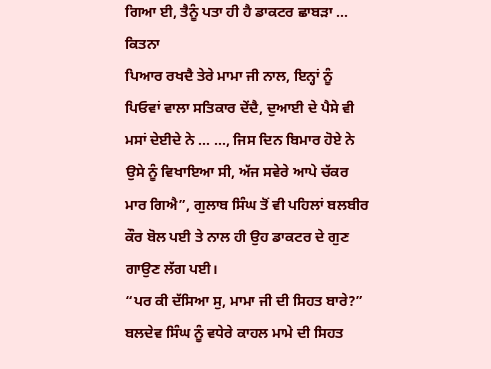ਗਿਆ ਈ, ਤੈਨੂੰ ਪਤਾ ਹੀ ਹੈ ਡਾਕਟਰ ਛਾਬੜਾ … ਕਿਤਨਾ
ਪਿਆਰ ਰਖਦੈ ਤੇਰੇ ਮਾਮਾ ਜੀ ਨਾਲ, ਇਨ੍ਹਾਂ ਨੂੰ ਪਿਓਵਾਂ ਵਾਲਾ ਸਤਿਕਾਰ ਦੇਂਦੈ, ਦੁਆਈ ਦੇ ਪੈਸੇ ਵੀ
ਮਸਾਂ ਦੇਈਦੇ ਨੇ … …, ਜਿਸ ਦਿਨ ਬਿਮਾਰ ਹੋਏ ਨੇ ਉਸੇ ਨੂੰ ਵਿਖਾਇਆ ਸੀ, ਅੱਜ ਸਵੇਰੇ ਆਪੇ ਚੱਕਰ
ਮਾਰ ਗਿਐ”, ਗੁਲਾਬ ਸਿੰਘ ਤੋਂ ਵੀ ਪਹਿਲਾਂ ਬਲਬੀਰ ਕੌਰ ਬੋਲ ਪਈ ਤੇ ਨਾਲ ਹੀ ਉਹ ਡਾਕਟਰ ਦੇ ਗੁਣ
ਗਾਉਣ ਲੱਗ ਪਈ।
“ਪਰ ਕੀ ਦੱਸਿਆ ਸੁ, ਮਾਮਾ ਜੀ ਦੀ ਸਿਹਤ ਬਾਰੇ?” ਬਲਦੇਵ ਸਿੰਘ ਨੂੰ ਵਧੇਰੇ ਕਾਹਲ ਮਾਮੇ ਦੀ ਸਿਹਤ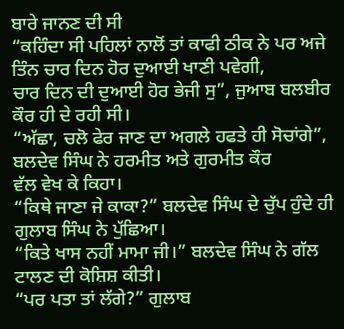ਬਾਰੇ ਜਾਨਣ ਦੀ ਸੀ
“ਕਹਿੰਦਾ ਸੀ ਪਹਿਲਾਂ ਨਾਲੋਂ ਤਾਂ ਕਾਫੀ ਠੀਕ ਨੇ ਪਰ ਅਜੇ ਤਿੰਨ ਚਾਰ ਦਿਨ ਹੋਰ ਦੁਆਈ ਖਾਣੀ ਪਵੇਗੀ,
ਚਾਰ ਦਿਨ ਦੀ ਦੁਆਈ ਹੋਰ ਭੇਜੀ ਸੁ”, ਜੁਆਬ ਬਲਬੀਰ ਕੌਰ ਹੀ ਦੇ ਰਹੀ ਸੀ।
“ਅੱਛਾ, ਚਲੋ ਫੇਰ ਜਾਣ ਦਾ ਅਗਲੇ ਹਫਤੇ ਹੀ ਸੋਚਾਂਗੇ”, ਬਲਦੇਵ ਸਿੰਘ ਨੇ ਹਰਮੀਤ ਅਤੇ ਗੁਰਮੀਤ ਕੌਰ
ਵੱਲ ਵੇਖ ਕੇ ਕਿਹਾ।
“ਕਿਥੇ ਜਾਣਾ ਜੇ ਕਾਕਾ?” ਬਲਦੇਵ ਸਿੰਘ ਦੇ ਚੁੱਪ ਹੁੰਦੇ ਹੀ ਗੁਲਾਬ ਸਿੰਘ ਨੇ ਪੁੱਛਿਆ।
“ਕਿਤੇ ਖਾਸ ਨਹੀਂ ਮਾਮਾ ਜੀ।” ਬਲਦੇਵ ਸਿੰਘ ਨੇ ਗੱਲ ਟਾਲਣ ਦੀ ਕੋਸ਼ਿਸ਼ ਕੀਤੀ।
“ਪਰ ਪਤਾ ਤਾਂ ਲੱਗੇ?” ਗੁਲਾਬ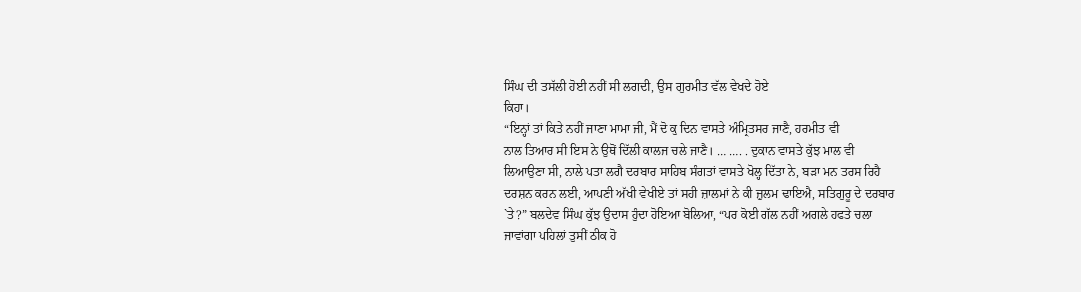ਸਿੰਘ ਦੀ ਤਸੱਲੀ ਹੋਈ ਨਹੀਂ ਸੀ ਲਗਦੀ, ਉਸ ਗੁਰਮੀਤ ਵੱਲ ਵੇਖਦੇ ਹੋਏ
ਕਿਹਾ।
“ਇਨ੍ਹਾਂ ਤਾਂ ਕਿਤੇ ਨਹੀਂ ਜਾਣਾ ਮਾਮਾ ਜੀ, ਮੈਂ ਦੋ ਕੁ ਦਿਨ ਵਾਸਤੇ ਅੰਮ੍ਰਿਤਸਰ ਜਾਣੈ, ਹਰਮੀਤ ਵੀ
ਨਾਲ ਤਿਆਰ ਸੀ ਇਸ ਨੇ ਉਥੋਂ ਦਿੱਲੀ ਕਾਲਜ ਚਲੇ ਜਾਣੈ। … …. . ਦੁਕਾਨ ਵਾਸਤੇ ਕੁੱਝ ਮਾਲ ਵੀ
ਲਿਆਉਣਾ ਸੀ, ਨਾਲੇ ਪਤਾ ਲਗੈ ਦਰਬਾਰ ਸਾਹਿਬ ਸੰਗਤਾਂ ਵਾਸਤੇ ਖੋਲ੍ਹ ਦਿੱਤਾ ਨੇ, ਬੜਾ ਮਨ ਤਰਸ ਰਿਹੈ
ਦਰਸ਼ਨ ਕਰਨ ਲਈ, ਆਪਣੀ ਅੱਖੀ ਵੇਖੀਏ ਤਾਂ ਸਹੀ ਜ਼ਾਲਮਾਂ ਨੇ ਕੀ ਜ਼ੁਲਮ ਢਾਇਐ, ਸਤਿਗੁਰੂ ਦੇ ਦਰਬਾਰ
`ਤੇ?” ਬਲਦੇਵ ਸਿੰਘ ਕੁੱਝ ਉਦਾਸ ਹੁੰਦਾ ਹੋਇਆ ਬੋਲਿਆ, “ਪਰ ਕੋਈ ਗੱਲ ਨਹੀਂ ਅਗਲੇ ਹਫਤੇ ਚਲਾ
ਜਾਵਾਂਗਾ ਪਹਿਲਾਂ ਤੁਸੀਂ ਠੀਕ ਹੋ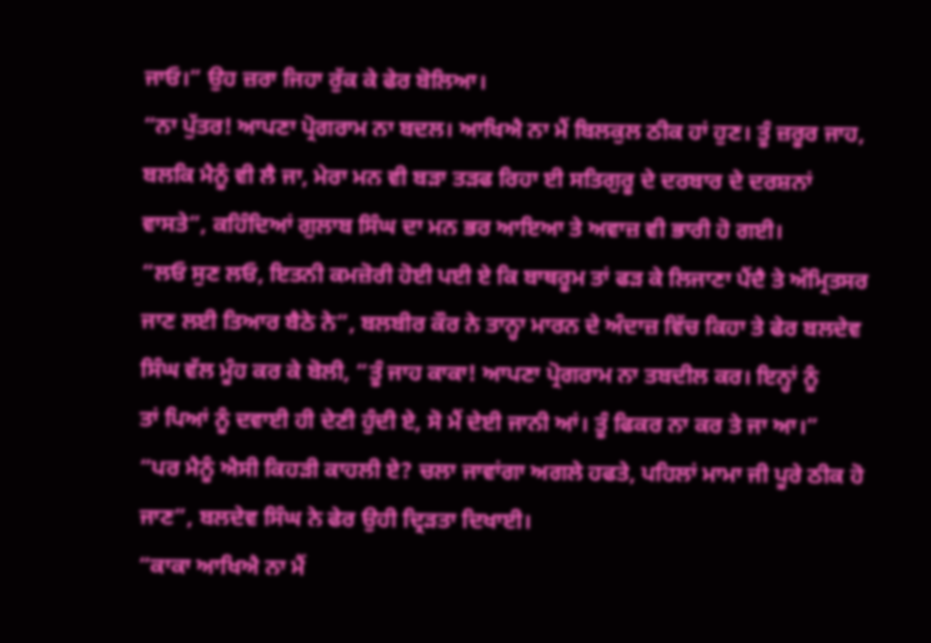ਜਾਓ।” ਉਹ ਜ਼ਰਾ ਜਿਹਾ ਰੁੱਕ ਕੇ ਫੇਰ ਬੋਲਿਆ।
“ਨਾ ਪੁੱਤਰ! ਆਪਣਾ ਪ੍ਰੋਗਰਾਮ ਨਾ ਬਦਲ। ਆਖਿਐ ਨਾ ਮੈਂ ਬਿਲਕੁਲ ਠੀਕ ਹਾਂ ਹੁਣ। ਤੂੰ ਜ਼ਰੂਰ ਜਾਹ,
ਬਲਕਿ ਮੈਨੂੰ ਵੀ ਲੈ ਜਾ, ਮੇਰਾ ਮਨ ਵੀ ਬੜਾ ਤੜਫ ਰਿਹਾ ਈ ਸਤਿਗੁਰੂ ਦੇ ਦਰਬਾਰ ਦੇ ਦਰਸ਼ਨਾਂ
ਵਾਸਤੇ”, ਕਹਿੰਦਿਆਂ ਗੁਲਾਬ ਸਿੰਘ ਦਾ ਮਨ ਭਰ ਆਇਆ ਤੇ ਅਵਾਜ਼ ਵੀ ਭਾਰੀ ਹੋ ਗਈ।
“ਲਓ ਸੁਣ ਲਓ, ਇਤਨੀ ਕਮਜ਼ੋਰੀ ਹੋਈ ਪਈ ਏ ਕਿ ਬਾਥਰੂਮ ਤਾਂ ਫੜ ਕੇ ਲਿਜਾਣਾ ਪੈਂਦੈ ਤੇ ਅੰਮ੍ਰਿਤਸਰ
ਜਾਣ ਲਈ ਤਿਆਰ ਬੈਠੇ ਨੇ”, ਬਲਬੀਰ ਕੌਰ ਨੇ ਤਾਨ੍ਹਾ ਮਾਰਨ ਦੇ ਅੰਦਾਜ਼ ਵਿੱਚ ਕਿਹਾ ਤੇ ਫੇਰ ਬਲਦੇਵ
ਸਿੰਘ ਵੱਲ ਮੂੰਹ ਕਰ ਕੇ ਬੋਲੀ, “ਤੂੰ ਜਾਹ ਕਾਕਾ! ਆਪਣਾ ਪ੍ਰੋਗਰਾਮ ਨਾ ਤਬਦੀਲ ਕਰ। ਇਨ੍ਹਾਂ ਨੂੰ
ਤਾਂ ਪਿਆਂ ਨੂੰ ਦਵਾਈ ਹੀ ਦੇਣੀ ਹੁੰਦੀ ਏ, ਸੋ ਮੈਂ ਦੇਈ ਜਾਨੀ ਆਂ। ਤੂੰ ਫਿਕਰ ਨਾ ਕਰ ਤੇ ਜਾ ਆ।”
“ਪਰ ਮੈਨੂੰ ਐਸੀ ਕਿਹੜੀ ਕਾਹਲੀ ਏ? ਚਲਾ ਜਾਵਾਂਗਾ ਅਗਲੇ ਹਫਤੇ, ਪਹਿਲਾਂ ਮਾਮਾ ਜੀ ਪੂਰੇ ਠੀਕ ਹੋ
ਜਾਣ”, ਬਲਦੇਵ ਸਿੰਘ ਨੇ ਫੇਰ ਉਹੀ ਦ੍ਰਿੜਤਾ ਦਿਖਾਈ।
“ਕਾਕਾ ਆਖਿਐ ਨਾ ਮੈਂ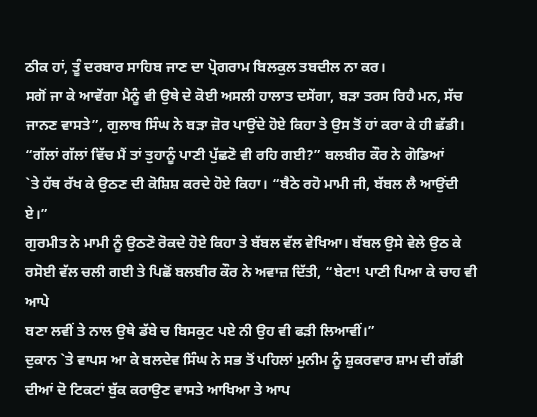ਠੀਕ ਹਾਂ, ਤੂੰ ਦਰਬਾਰ ਸਾਹਿਬ ਜਾਣ ਦਾ ਪ੍ਰੋਗਰਾਮ ਬਿਲਕੁਲ ਤਬਦੀਲ ਨਾ ਕਰ।
ਸਗੋਂ ਜਾ ਕੇ ਆਵੇਂਗਾ ਮੈਨੂੰ ਵੀ ਉਥੇ ਦੇ ਕੋਈ ਅਸਲੀ ਹਾਲਾਤ ਦਸੇਂਗਾ, ਬੜਾ ਤਰਸ ਰਿਹੈ ਮਨ, ਸੱਚ
ਜਾਨਣ ਵਾਸਤੇ”, ਗੁਲਾਬ ਸਿੰਘ ਨੇ ਬੜਾ ਜ਼ੋਰ ਪਾਉਂਦੇ ਹੋਏ ਕਿਹਾ ਤੇ ਉਸ ਤੋਂ ਹਾਂ ਕਰਾ ਕੇ ਹੀ ਛੱਡੀ।
“ਗੱਲਾਂ ਗੱਲਾਂ ਵਿੱਚ ਮੈਂ ਤਾਂ ਤੁਹਾਨੂੰ ਪਾਣੀ ਪੁੱਛਣੋ ਵੀ ਰਹਿ ਗਈ?” ਬਲਬੀਰ ਕੌਰ ਨੇ ਗੋਡਿਆਂ
`ਤੇ ਹੱਥ ਰੱਖ ਕੇ ਉਠਣ ਦੀ ਕੋਸ਼ਿਸ਼ ਕਰਦੇ ਹੋਏ ਕਿਹਾ। “ਬੈਠੇ ਰਹੋ ਮਾਮੀ ਜੀ, ਬੱਬਲ ਲੈ ਆਉਂਦੀ ਏ।”
ਗੁਰਮੀਤ ਨੇ ਮਾਮੀ ਨੂੰ ਉਠਣੋ ਰੋਕਦੇ ਹੋਏ ਕਿਹਾ ਤੇ ਬੱਬਲ ਵੱਲ ਵੇਖਿਆ। ਬੱਬਲ ਉਸੇ ਵੇਲੇ ਉਠ ਕੇ
ਰਸੋਈ ਵੱਲ ਚਲੀ ਗਈ ਤੇ ਪਿਛੋਂ ਬਲਬੀਰ ਕੌਰ ਨੇ ਅਵਾਜ਼ ਦਿੱਤੀ, “ਬੇਟਾ! ਪਾਣੀ ਪਿਆ ਕੇ ਚਾਹ ਵੀ ਆਪੇ
ਬਣਾ ਲਵੀਂ ਤੇ ਨਾਲ ਉਥੇ ਡੱਬੇ ਚ ਬਿਸਕੁਟ ਪਏ ਨੀ ਉਹ ਵੀ ਫੜੀ ਲਿਆਵੀਂ।”
ਦੁਕਾਨ `ਤੇ ਵਾਪਸ ਆ ਕੇ ਬਲਦੇਵ ਸਿੰਘ ਨੇ ਸਭ ਤੋਂ ਪਹਿਲਾਂ ਮੁਨੀਮ ਨੂੰ ਸ਼ੁਕਰਵਾਰ ਸ਼ਾਮ ਦੀ ਗੱਡੀ
ਦੀਆਂ ਦੋ ਟਿਕਟਾਂ ਬੁੱਕ ਕਰਾਉਣ ਵਾਸਤੇ ਆਖਿਆ ਤੇ ਆਪ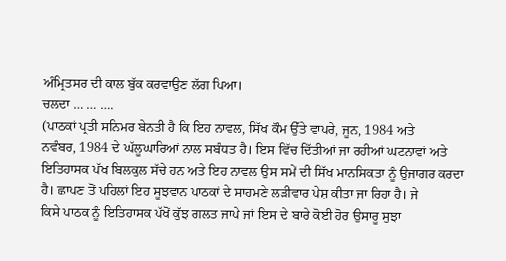ਅੰਮ੍ਰਿਤਸਰ ਦੀ ਕਾਲ ਬੁੱਕ ਕਰਵਾਉਣ ਲੱਗ ਪਿਆ।
ਚਲਦਾ … … ….
(ਪਾਠਕਾਂ ਪ੍ਰਤੀ ਸਨਿਮਰ ਬੇਨਤੀ ਹੈ ਕਿ ਇਹ ਨਾਵਲ, ਸਿੱਖ ਕੌਮ ਉੱਤੇ ਵਾਪਰੇ, ਜੂਨ, 1984 ਅਤੇ
ਨਵੰਬਰ, 1984 ਦੇ ਘੱਲੂਘਾਰਿਆਂ ਨਾਲ ਸਬੰਧਤ ਹੈ। ਇਸ ਵਿੱਚ ਦਿੱਤੀਆਂ ਜਾ ਰਹੀਆਂ ਘਟਨਾਵਾਂ ਅਤੇ
ਇਤਿਹਾਸਕ ਪੱਖ ਬਿਲਕੁਲ ਸੱਚੇ ਹਨ ਅਤੇ ਇਹ ਨਾਵਲ ਉਸ ਸਮੇਂ ਦੀ ਸਿੱਖ ਮਾਨਸਿਕਤਾ ਨੂੰ ਉਜਾਗਰ ਕਰਦਾ
ਹੈ। ਛਾਪਣ ਤੋਂ ਪਹਿਲਾਂ ਇਹ ਸੂਝਵਾਨ ਪਾਠਕਾਂ ਦੇ ਸਾਹਮਣੇ ਲੜੀਵਾਰ ਪੇਸ਼ ਕੀਤਾ ਜਾ ਰਿਹਾ ਹੈ। ਜੇ
ਕਿਸੇ ਪਾਠਕ ਨੂੰ ਇਤਿਹਾਸਕ ਪੱਖੋਂ ਕੁੱਝ ਗਲਤ ਜਾਪੇ ਜਾਂ ਇਸ ਦੇ ਬਾਰੇ ਕੋਈ ਹੋਰ ਉਸਾਰੂ ਸੁਝਾ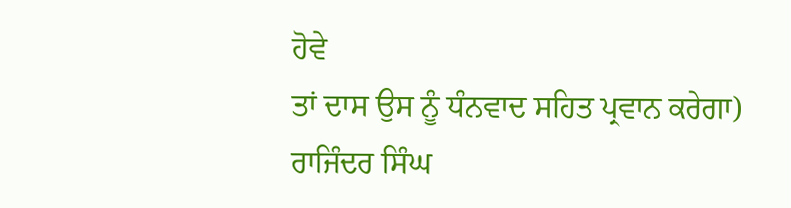ਹੋਵੇ
ਤਾਂ ਦਾਸ ਉਸ ਨੂੰ ਧੰਨਵਾਦ ਸਹਿਤ ਪ੍ਰਵਾਨ ਕਰੇਗਾ)
ਰਾਜਿੰਦਰ ਸਿੰਘ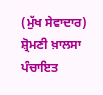(ਮੁੱਖ ਸੇਵਾਦਾਰ)
ਸ਼੍ਰੋਮਣੀ ਖ਼ਾਲਸਾ ਪੰਚਾਇਤ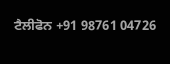ਟੈਲੀਫੋਨ +91 98761 04726